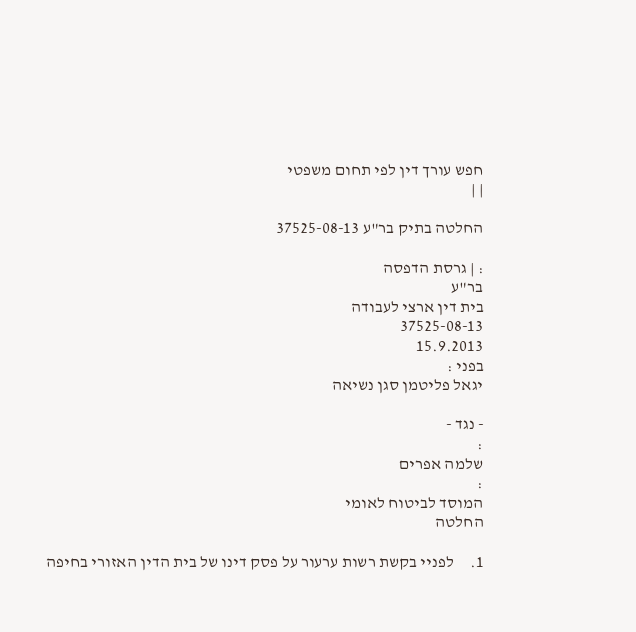חפש עורך דין לפי תחום משפטי
| |

החלטה בתיק בר"ע 37525-08-13

: | גרסת הדפסה
בר"ע
בית דין ארצי לעבודה
37525-08-13
15.9.2013
בפני :
יגאל פליטמן סגן נשיאה

- נגד -
:
שלמה אפרים
:
המוסד לביטוח לאומי
החלטה

1.     לפניי בקשת רשות ערעור על פסק דינו של בית הדין האזורי בחיפה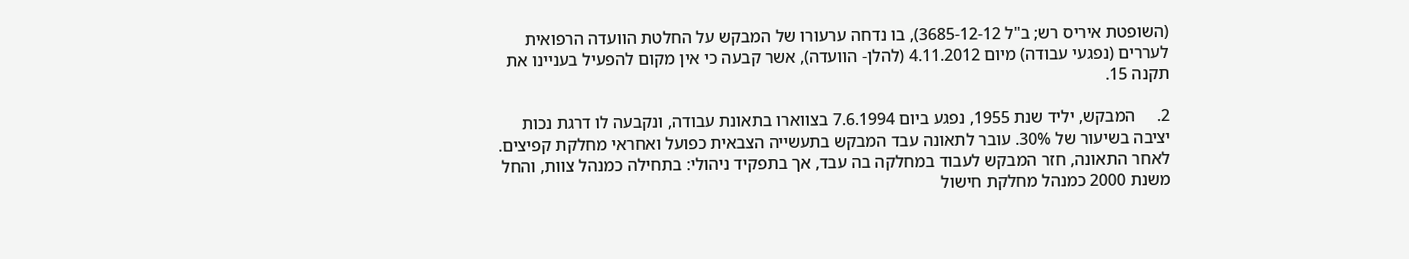(השופטת איריס רש; ב"ל 3685-12-12), בו נדחה ערעורו של המבקש על החלטת הוועדה הרפואית לעררים (נפגעי עבודה) מיום 4.11.2012 (להלן- הוועדה), אשר קבעה כי אין מקום להפעיל בעניינו את תקנה 15.

2.     המבקש, יליד שנת 1955, נפגע ביום 7.6.1994 בצווארו בתאונת עבודה, ונקבעה לו דרגת נכות יציבה בשיעור של 30%. עובר לתאונה עבד המבקש בתעשייה הצבאית כפועל ואחראי מחלקת קפיצים. לאחר התאונה, חזר המבקש לעבוד במחלקה בה עבד, אך בתפקיד ניהולי: בתחילה כמנהל צוות, והחל משנת 2000 כמנהל מחלקת חישול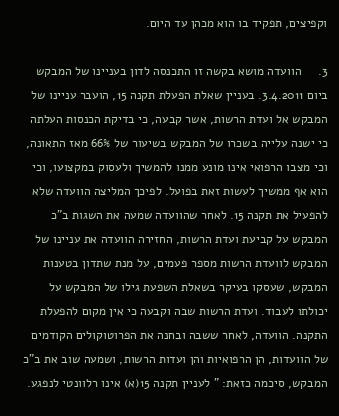וקפיצים, תפקיד בו הוא מכהן עד היום.

3.     הוועדה מושא בקשה זו התכנסה לדון בעניינו של המבקש ביום 3.4.2011. בעניין שאלת הפעלת תקנה 15, הועבר עניינו של המבקש אל ועדת הרשות, אשר קבעה, כי בדיקת הכנסות העלתה כי ישנה עלייה בשכרו של המבקש בשיעור של 66% מאז התאונה, וכי מצבו הרפואי אינו מונע ממנו להמשיך ולעסוק במקצועו, וכי הוא אף ממשיך לעשות זאת בפועל. לפיכך המליצה הוועדה שלא להפעיל את תקנה 15. לאחר שהוועדה שמעה את השגות ב"כ המבקש על קביעת ועדת הרשות, החזירה הוועדה את עניינו של המבקש לוועדת הרשות מספר פעמים, על מנת שתדון בטענות המבקש, שעסקו בעיקר בשאלת השפעת גילו של המבקש על יכולתו לעבוד. ועדת הרשות שבה וקבעה כי אין מקום להפעלת התקנה. הוועדה, לאחר ששבה ובחנה את הפרוטוקולים הקודמים של הוועדות, הן הרפואיות והן ועדות הרשות, ושמעה שוב את ב"כ המבקש, סיכמה כזאת: " לעניין תקנה 15(א) אינו רלוונטי לנפגע.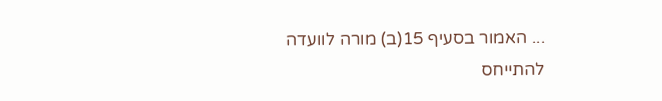... האמור בסעיף 15(ב) מורה לוועדה להתייחס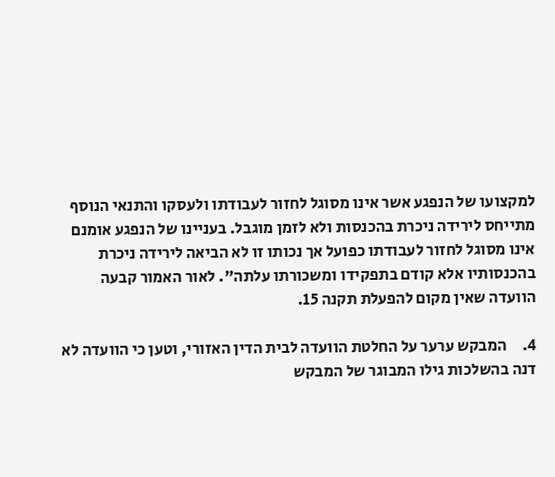למקצועו של הנפגע אשר אינו מסוגל לחזור לעבודתו ולעסקו והתנאי הנוסף מתייחס לירידה ניכרת בהכנסות ולא לזמן מוגבל. בעניינו של הנפגע אומנם אינו מסוגל לחזור לעבודתו כפועל אך נכותו זו לא הביאה לירידה ניכרת בהכנסותיו אלא קודם בתפקידו ומשכורתו עלתה". לאור האמור קבעה הוועדה שאין מקום להפעלת תקנה 15.

4.     המבקש ערער על החלטת הוועדה לבית הדין האזורי, וטען כי הוועדה לא דנה בהשלכות גילו המבוגר של המבקש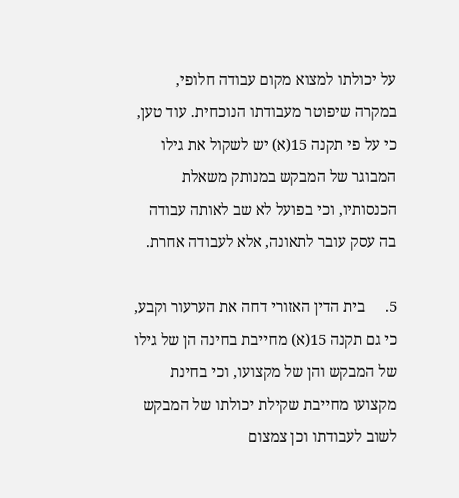על יכולתו למצוא מקום עבודה חלופי, במקרה שיפוטר מעבודתו הנוכחית. עוד טען, כי על פי תקנה 15(א) יש לשקול את גילו המבוגר של המבקש במנותק משאלת הכנסותיו, וכי בפועל לא שב לאותה עבודה בה עסק עובר לתאונה, אלא לעבודה אחרת.

5.     בית הדין האזורי דחה את הערעור וקבע, כי גם תקנה 15(א) מחייבת בחינה הן של גילו של המבקש והן של מקצועו, וכי בחינת מקצועו מחייבת שקילת יכולתו של המבקש לשוב לעבודתו וכן צמצום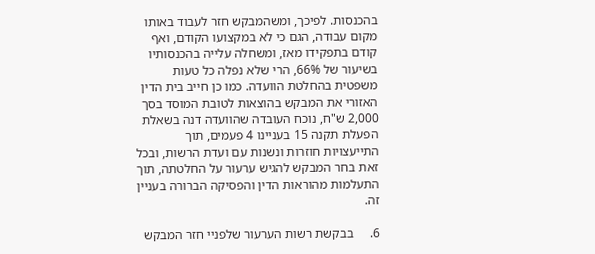בהכנסות. לפיכך, ומשהמבקש חזר לעבוד באותו מקום עבודה, הגם כי לא במקצועו הקודם, ואף קודם בתפקידו מאז, ומשחלה עלייה בהכנסותיו בשיעור של 66%, הרי שלא נפלה כל טעות משפטית בהחלטת הוועדה. כמו כן חייב בית הדין האזורי את המבקש בהוצאות לטובת המוסד בסך 2,000 ש"ח, נוכח העובדה שהוועדה דנה בשאלת הפעלת תקנה 15 בעניינו 4 פעמים, תוך התייעצויות חוזרות ונשנות עם ועדת הרשות, ובכל זאת בחר המבקש להגיש ערעור על החלטתה, תוך התעלמות מהוראות הדין והפסיקה הברורה בעניין זה.

6.     בבקשת רשות הערעור שלפניי חזר המבקש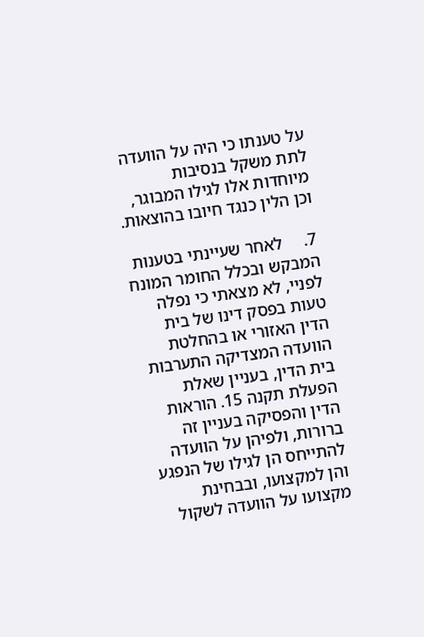על טענתו כי היה על הוועדה לתת משקל בנסיבות מיוחדות אלו לגילו המבוגר, וכן הלין כנגד חיובו בהוצאות.

7.     לאחר שעיינתי בטענות המבקש ובכלל החומר המונח לפניי, לא מצאתי כי נפלה טעות בפסק דינו של בית הדין האזורי או בהחלטת הוועדה המצדיקה התערבות בית הדין, בעניין שאלת הפעלת תקנה 15. הוראות הדין והפסיקה בעניין זה ברורות, ולפיהן על הוועדה להתייחס הן לגילו של הנפגע והן למקצועו, ובבחינת מקצועו על הוועדה לשקול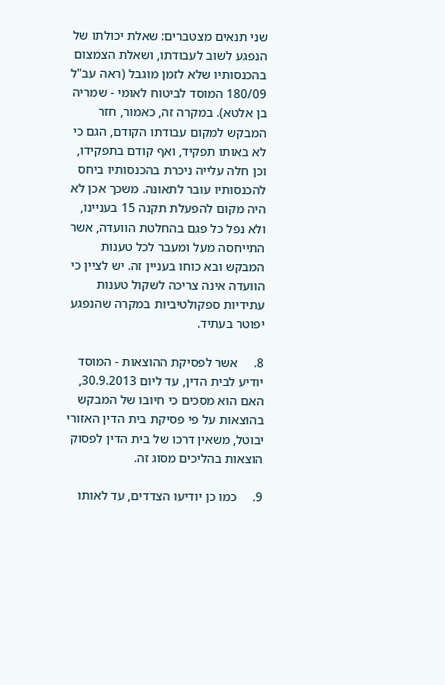שני תנאים מצטברים: שאלת יכולתו של הנפגע לשוב לעבודתו, ושאלת הצמצום בהכנסותיו שלא לזמן מוגבל (ראה עב"ל 180/09 המוסד לביטוח לאומי - שמריה בן אלטא). במקרה זה, כאמור, חזר המבקש למקום עבודתו הקודם, הגם כי לא באותו תפקיד, ואף קודם בתפקידו, וכן חלה עלייה ניכרת בהכנסותיו ביחס להכנסותיו עובר לתאונה. משכך אכן לא היה מקום להפעלת תקנה 15 בעניינו, ולא נפל כל פגם בהחלטת הוועדה, אשר התייחסה מעל ומעבר לכל טענות המבקש ובא כוחו בעניין זה. יש לציין כי הוועדה אינה צריכה לשקול טענות עתידיות ספקולטיביות במקרה שהנפגע יפוטר בעתיד.

8.     אשר לפסיקת ההוצאות - המוסד יודיע לבית הדין, עד ליום 30.9.2013, האם הוא מסכים כי חיובו של המבקש בהוצאות על פי פסיקת בית הדין האזורי יבוטל, משאין דרכו של בית הדין לפסוק הוצאות בהליכים מסוג זה.

9.     כמו כן יודיעו הצדדים, עד לאותו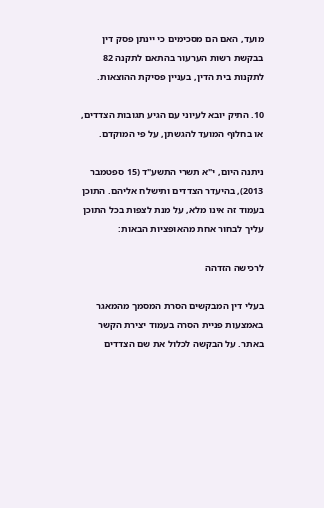מועד, האם הם מסכימים כי יינתן פסק דין בבקשת רשות הערעור בהתאם לתקנה 82 לתקנות בית הדין, בעניין פסיקת ההוצאות.

10. התיק יובא לעיוני עם הגיע תגובות הצדדים, או בחלוף המועד להגשתן, על פי המוקדם.

ניתנה היום, י"א תשרי התשע"ד (15 ספטמבר 2013), בהיעדר הצדדים ותישלח אליהם. התוכן בעמוד זה אינו מלא, על מנת לצפות בכל התוכן עליך לבחור אחת מהאופציות הבאות:

לרכישה הזדהה

בעלי דין המבקשים הסרת המסמך מהמאגר באמצעות פניית הסרה בעמוד יצירת הקשר באתר. על הבקשה לכלול את שם הצדדים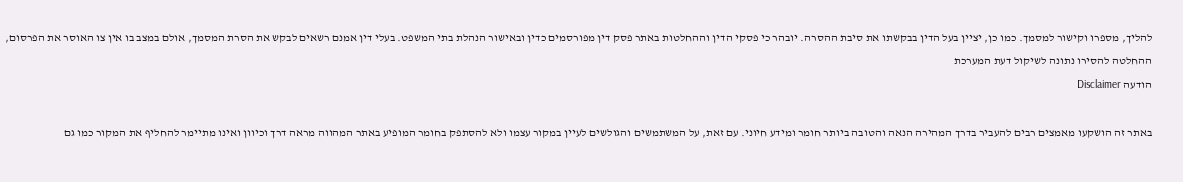להליך, מספרו וקישור למסמך. כמו כן, יציין בעל הדין בבקשתו את סיבת ההסרה. יובהר כי פסקי הדין וההחלטות באתר פסק דין מפורסמים כדין ובאישור הנהלת בתי המשפט. בעלי דין אמנם רשאים לבקש את הסרת המסמך, אולם במצב בו אין צו האוסר את הפרסום, ההחלטה להסירו נתונה לשיקול דעת המערכת
הודעה Disclaimer

באתר זה הושקעו מאמצים רבים להעביר בדרך המהירה הנאה והטובה ביותר חומר ומידע חיוני. עם זאת, על המשתמשים והגולשים לעיין במקור עצמו ולא להסתפק בחומר המופיע באתר המהווה מראה דרך וכיוון ואינו מתיימר להחליף את המקור כמו גם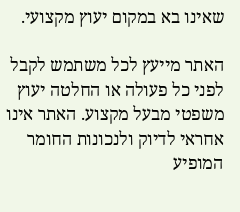שאינו בא במקום יעוץ מקצועי.

האתר מייעץ לכל משתמש לקבל לפני כל פעולה או החלטה יעוץ משפטי מבעל מקצוע. האתר אינו אחראי לדיוק ולנכונות החומר המופיע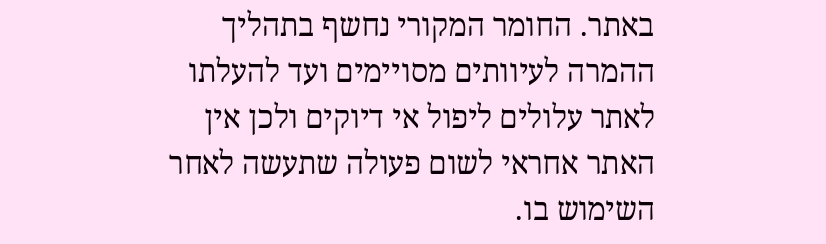באתר. החומר המקורי נחשף בתהליך ההמרה לעיוותים מסויימים ועד להעלתו לאתר עלולים ליפול אי דיוקים ולכן אין האתר אחראי לשום פעולה שתעשה לאחר השימוש בו.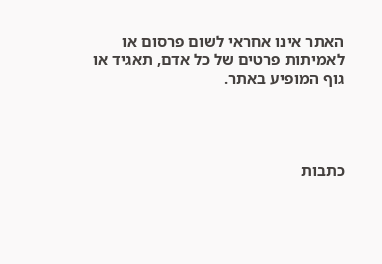האתר אינו אחראי לשום פרסום או לאמיתות פרטים של כל אדם, תאגיד או גוף המופיע באתר.




כתבות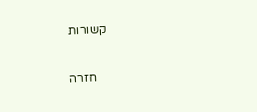קשורות

    חזרה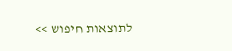לתוצאות חיפוש >>